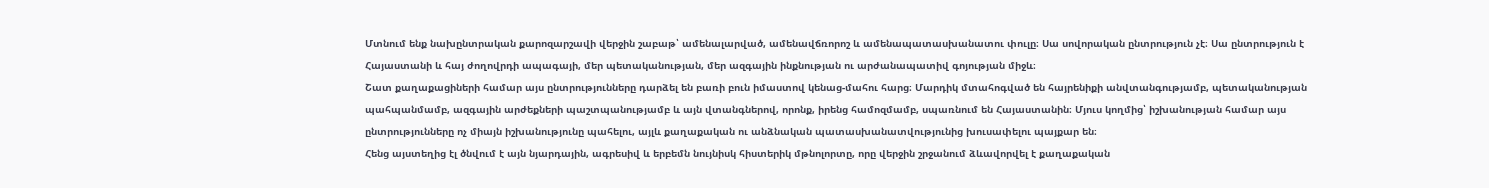Մտնում ենք նախընտրական քարոզարշավի վերջին շաբաթ՝ ամենալարված, ամենավճռորոշ և ամենապատասխանատու փուլը։ Սա սովորական ընտրություն չէ։ Սա ընտրություն է Հայաստանի և հայ ժողովրդի ապագայի, մեր պետականության, մեր ազգային ինքնության ու արժանապատիվ գոյության միջև։
Շատ քաղաքացիների համար այս ընտրությունները դարձել են բառի բուն իմաստով կենաց-մահու հարց։ Մարդիկ մտահոգված են հայրենիքի անվտանգությամբ, պետականության պահպանմամբ, ազգային արժեքների պաշտպանությամբ և այն վտանգներով, որոնք, իրենց համոզմամբ, սպառնում են Հայաստանին։ Մյուս կողմից՝ իշխանության համար այս ընտրությունները ոչ միայն իշխանությունը պահելու, այլև քաղաքական ու անձնական պատասխանատվությունից խուսափելու պայքար են։
Հենց այստեղից էլ ծնվում է այն նյարդային, ագրեսիվ և երբեմն նույնիսկ հիստերիկ մթնոլորտը, որը վերջին շրջանում ձևավորվել է քաղաքական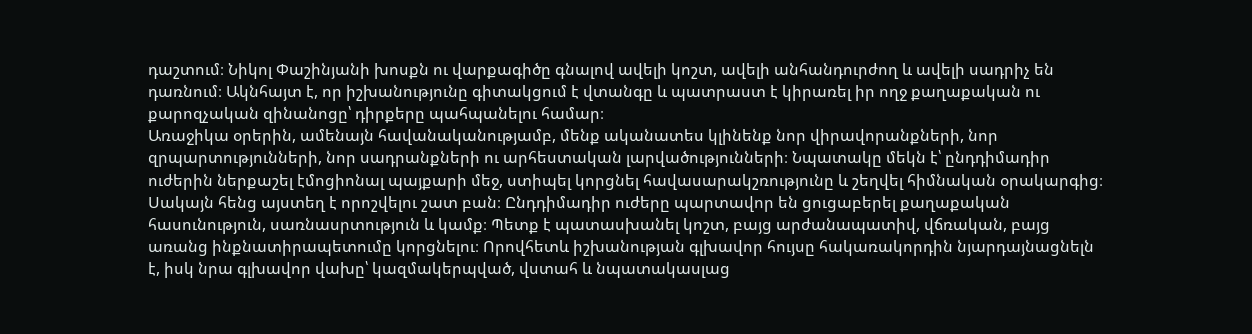դաշտում։ Նիկոլ Փաշինյանի խոսքն ու վարքագիծը գնալով ավելի կոշտ, ավելի անհանդուրժող և ավելի սադրիչ են դառնում։ Ակնհայտ է, որ իշխանությունը գիտակցում է վտանգը և պատրաստ է կիրառել իր ողջ քաղաքական ու քարոզչական զինանոցը՝ դիրքերը պահպանելու համար։
Առաջիկա օրերին, ամենայն հավանականությամբ, մենք ականատես կլինենք նոր վիրավորանքների, նոր զրպարտությունների, նոր սադրանքների ու արհեստական լարվածությունների։ Նպատակը մեկն է՝ ընդդիմադիր ուժերին ներքաշել էմոցիոնալ պայքարի մեջ, ստիպել կորցնել հավասարակշռությունը և շեղվել հիմնական օրակարգից։
Սակայն հենց այստեղ է որոշվելու շատ բան։ Ընդդիմադիր ուժերը պարտավոր են ցուցաբերել քաղաքական հասունություն, սառնասրտություն և կամք։ Պետք է պատասխանել կոշտ, բայց արժանապատիվ, վճռական, բայց առանց ինքնատիրապետումը կորցնելու։ Որովհետև իշխանության գլխավոր հույսը հակառակորդին նյարդայնացնելն է, իսկ նրա գլխավոր վախը՝ կազմակերպված, վստահ և նպատակասլաց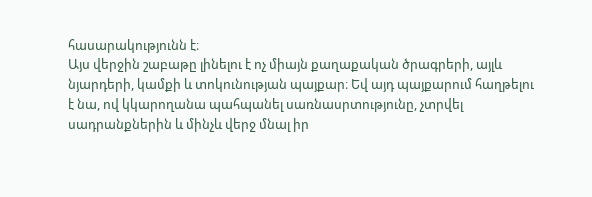հասարակությունն է։
Այս վերջին շաբաթը լինելու է ոչ միայն քաղաքական ծրագրերի, այլև նյարդերի, կամքի և տոկունության պայքար։ Եվ այդ պայքարում հաղթելու է նա, ով կկարողանա պահպանել սառնասրտությունը, չտրվել սադրանքներին և մինչև վերջ մնալ իր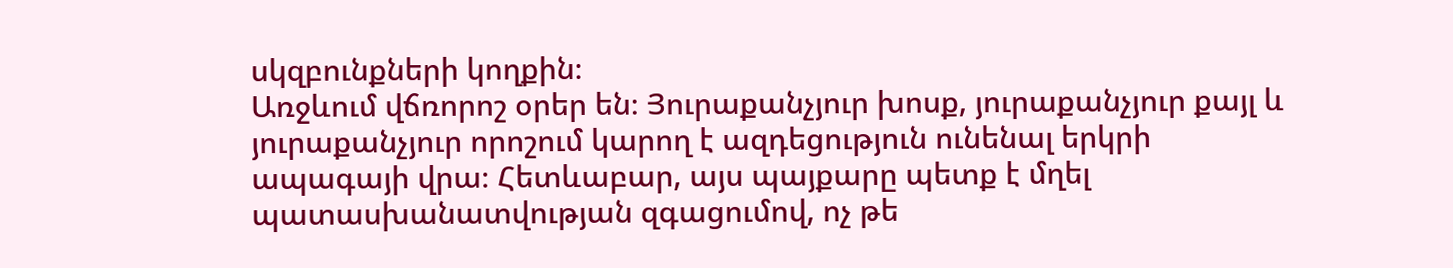սկզբունքների կողքին։
Առջևում վճռորոշ օրեր են։ Յուրաքանչյուր խոսք, յուրաքանչյուր քայլ և յուրաքանչյուր որոշում կարող է ազդեցություն ունենալ երկրի ապագայի վրա։ Հետևաբար, այս պայքարը պետք է մղել պատասխանատվության զգացումով, ոչ թե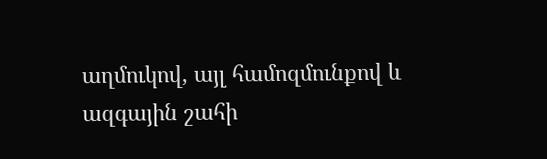աղմուկով, այլ համոզմունքով և ազգային շահի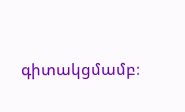գիտակցմամբ։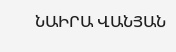ՆԱԻՐԱ ՎԱՆՅԱՆ